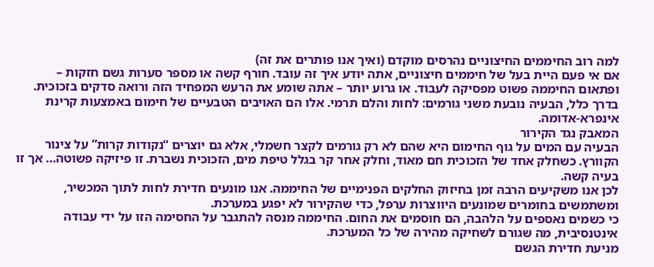למה רוב החיממים החיצוניים נהרסים מוקדם (ואיך אנו פותרים את זה)
אם אי פעם היית בעל של חיממים חיצוניים, אתה יודע איך זה עובד. חורף קשה או מספר סערות גשם חזקות – ופתאום החיממה פשוט מפסיקה לעבוד. או גרוע יותר – אתה שומע את הרעש המפחיד הזה ורואה סדקים בזכוכית.
בדרך כלל, הבעיה נובעת משני גורמים: לחות והלם תרמי. אלו הם האויבים הטבעיים של חימום באמצעות קרינת אינפרא-אדומה.
המאבק נגד הקירור
הבעיה עם המים על גוף החימום היא שהם לא רק גורמים לקצר חשמלי, אלא גם יוצרים “נקודות קרות” על צינור הקוורץ. כשחלק אחד של הזכוכית חם מאוד, וחלק אחר קר בגלל טיפת מים, הזכוכית נשברת. זו פיזיקה פשוטה… אך זו בעיה קשה.
לכן אנו משקיעים הרבה זמן בחיזוק החלקים הפנימיים של החיממה. אנו מונעים חדירת לחות לתוך המכשיר, ומשתמשים בחומרים שמונעים היווצרות ערפל, כדי שהקירור לא יפגע במערכת.
כי כשמים נאספים על הלהבה, הם חוסמים את החום. החיממה מנסה להתגבר על החסימה הזו על ידי עבודה אינטנסיבית, מה שגורם לשחיקה מהירה של כל המערכת.
מניעת חדירת הגשם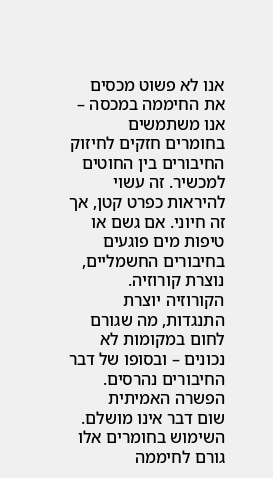אנו לא פשוט מכסים את החיממה במכסה – אנו משתמשים בחומרים חזקים לחיזוק החיבורים בין החוטים למכשיר. זה עשוי להיראות כפרט קטן, אך זה חיוני. אם גשם או טיפות מים פוגעים בחיבורים החשמליים, נוצרת קורוזיה. הקורוזיה יוצרת התנגדות, מה שגורם לחום במקומות לא נכונים – ובסופו של דבר החיבורים נהרסים.
הפשרה האמיתית
שום דבר אינו מושלם. השימוש בחומרים אלו גורם לחיממה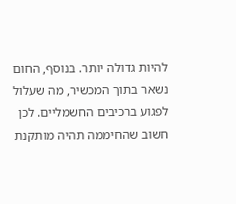להיות גדולה יותר. בנוסף, החום נשאר בתוך המכשיר, מה שעלול לפגוע ברכיבים החשמליים. לכן חשוב שהחיממה תהיה מותקנת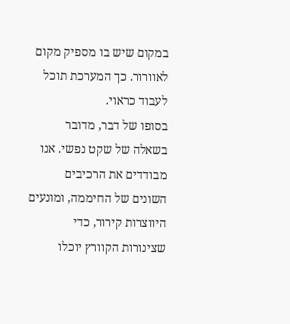במקום שיש בו מספיק מקום לאוורור. כך המערכת תוכל לעבוד כראוי.
בסופו של דבר, מדובר בשאלה של שקט נפשי. אנו מבודדים את הרכיבים השונים של החיממה, ומונעים היווצרות קירור, כדי שצינורות הקוורץ יוכלו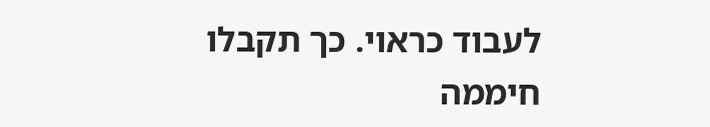לעבוד כראוי. כך תקבלו חיממה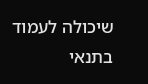שיכולה לעמוד בתנאי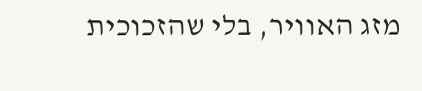מזג האוויר, בלי שהזכוכית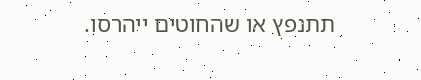תתנפץ או שהחוטים ייהרסו.